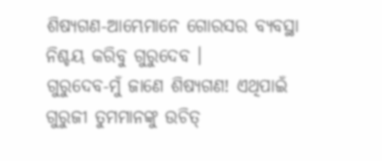ଶିଷ୍ୟଗଣ-ଆମ୍ଭେମାନେ ଗୋରସର ବ୍ୟବସ୍ଥା ନିଶ୍ଚୟ କରିବୁ ଗୁରୁଦେବ ।
ଗୁରୁଦେବ-ମୁଁ ଜାଣେ ଶିଷ୍ୟଗଣ! ଏଥିପାଇଁ ଗୁରୁଜୀ ତୁମମାନଙ୍କୁ ଉଚିତ୍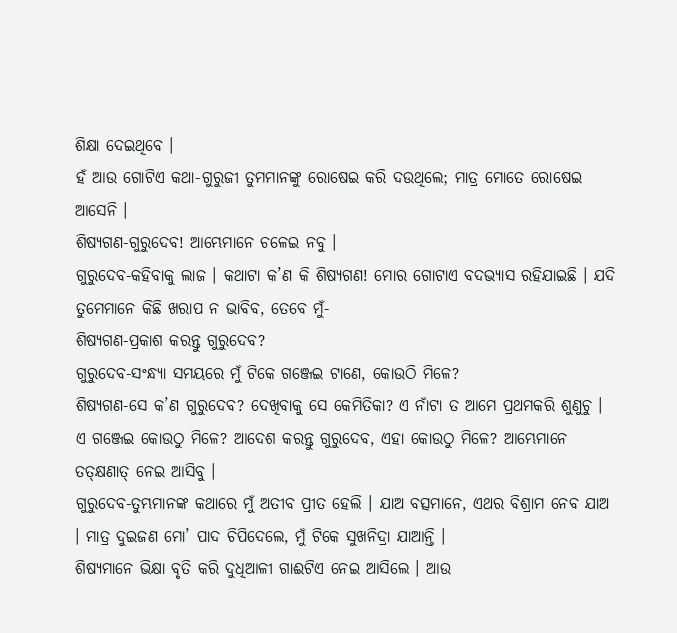ଶିକ୍ଷା ଦେଇଥିବେ ।
ହଁ ଆଉ ଗୋଟିଏ କଥା-ଗୁରୁଜୀ ତୁମମାନଙ୍କୁ ରୋଷେଇ କରି ଦଉଥିଲେ; ମାତ୍ର ମୋତେ ରୋଷେଇ ଆସେନି ।
ଶିଷ୍ୟଗଣ-ଗୁରୁଦେବ! ଆମ୍ଭେମାନେ ଚଳେଇ ନବୁ ।
ଗୁରୁଦେବ-କହିବାକୁ ଲାଜ । କଥାଟା କ’ଣ କି ଶିଷ୍ୟଗଣ! ମୋର ଗୋଟାଏ ବଦଭ୍ୟାସ ରହିଯାଇଛି । ଯଦି ତୁମେମାନେ କିଛି ଖରାପ ନ ଭାବିବ, ତେବେ ମୁଁ-
ଶିଷ୍ୟଗଣ-ପ୍ରକାଶ କରନ୍ତୁ ଗୁରୁଦେବ?
ଗୁରୁଦେବ-ସଂନ୍ଧ୍ୟା ସମୟରେ ମୁଁ ଟିକେ ଗଞ୍ଜେଇ ଟାଣେ, କୋଉଠି ମିଳେ?
ଶିଷ୍ୟଗଣ-ସେ କ’ଣ ଗୁରୁଦେବ? ଦେଖିବାକୁ ସେ କେମିତିକା? ଏ ନାଁଟା ତ ଆମେ ପ୍ରଥମକରି ଶୁଣୁଚୁ । ଏ ଗଞ୍ଜେଇ କୋଉଠୁ ମିଳେ? ଆଦେଶ କରନ୍ତୁ ଗୁରୁଦେବ, ଏହା କୋଉଠୁ ମିଳେ? ଆମ୍ଭେମାନେ ତତ୍କ୍ଷଣାତ୍ ନେଇ ଆସିବୁ ।
ଗୁରୁଦେବ-ତୁମ୍ଭମାନଙ୍କ କଥାରେ ମୁଁ ଅତୀବ ପ୍ରୀତ ହେଲି । ଯାଅ ବତ୍ସମାନେ, ଏଥର ବିଶ୍ରାମ ନେବ ଯାଅ । ମାତ୍ର ଦୁଇଜଣ ମୋ’ ପାଦ ଚିପିଦେଲେ, ମୁଁ ଟିକେ ସୁଖନିଦ୍ରା ଯାଆନ୍ତି ।
ଶିଷ୍ୟମାନେ ଭିକ୍ଷା ବୃତି କରି ଦୁଧିଆଳୀ ଗାଈଟିଏ ନେଇ ଆସିଲେ । ଆଉ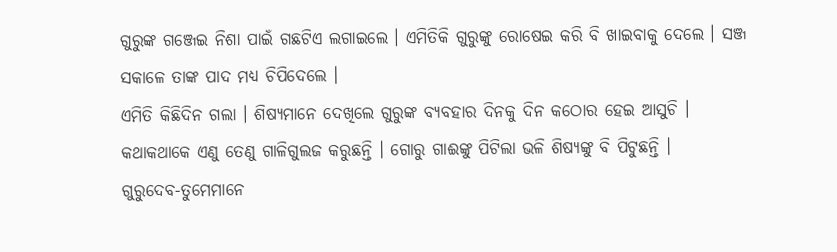ଗୁରୁଙ୍କ ଗଞ୍ଜେଇ ନିଶା ପାଇଁ ଗଛଟିଏ ଲଗାଇଲେ । ଏମିତିକି ଗୁରୁଙ୍କୁ ରୋଷେଇ କରି ବି ଖାଇବାକୁ ଦେଲେ । ସଞ୍ଜ ସକାଳେ ତାଙ୍କ ପାଦ ମଧ୍ୟ ଚିପିଦେଲେ ।
ଏମିତି କିଛିଦିନ ଗଲା । ଶିଷ୍ୟମାନେ ଦେଖିଲେ ଗୁରୁଙ୍କ ବ୍ୟବହାର ଦିନକୁ ଦିନ କଠୋର ହେଇ ଆସୁଚି । କଥାକଥାକେ ଏଣୁ ତେଣୁ ଗାଳିଗୁଲଜ କରୁଛନ୍ତି । ଗୋରୁ ଗାଈଙ୍କୁ ପିଟିଲା ଭଳି ଶିଷ୍ୟଙ୍କୁ ବି ପିଟୁଛନ୍ତି ।
ଗୁରୁଦେବ-ତୁମେମାନେ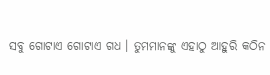ସବୁ ଗୋଟାଏ ଗୋଟାଏ ଗଧ । ତୁମମାନଙ୍କୁ ଏହାଠୁ ଆହୁରି କଠିନ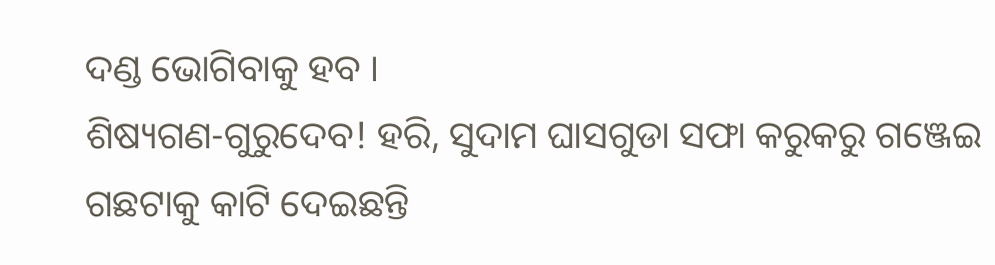ଦଣ୍ଡ ଭୋଗିବାକୁ ହବ ।
ଶିଷ୍ୟଗଣ-ଗୁରୁଦେବ! ହରି, ସୁଦାମ ଘାସଗୁଡା ସଫା କରୁକରୁ ଗଞ୍ଜେଇ ଗଛଟାକୁ କାଟି ଦେଇଛନ୍ତି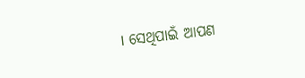। ସେଥିପାଇଁ ଆପଣ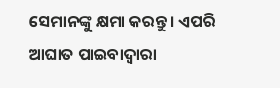ସେମାନଙ୍କୁ କ୍ଷମା କରନ୍ତୁ । ଏପରି ଆଘାତ ପାଇବାଦ୍ୱାରା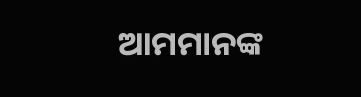ଆମମାନଙ୍କ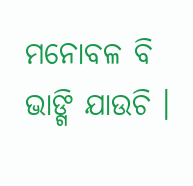ମନୋବଳ ବି ଭାଙ୍ଗି ଯାଉଚି ।